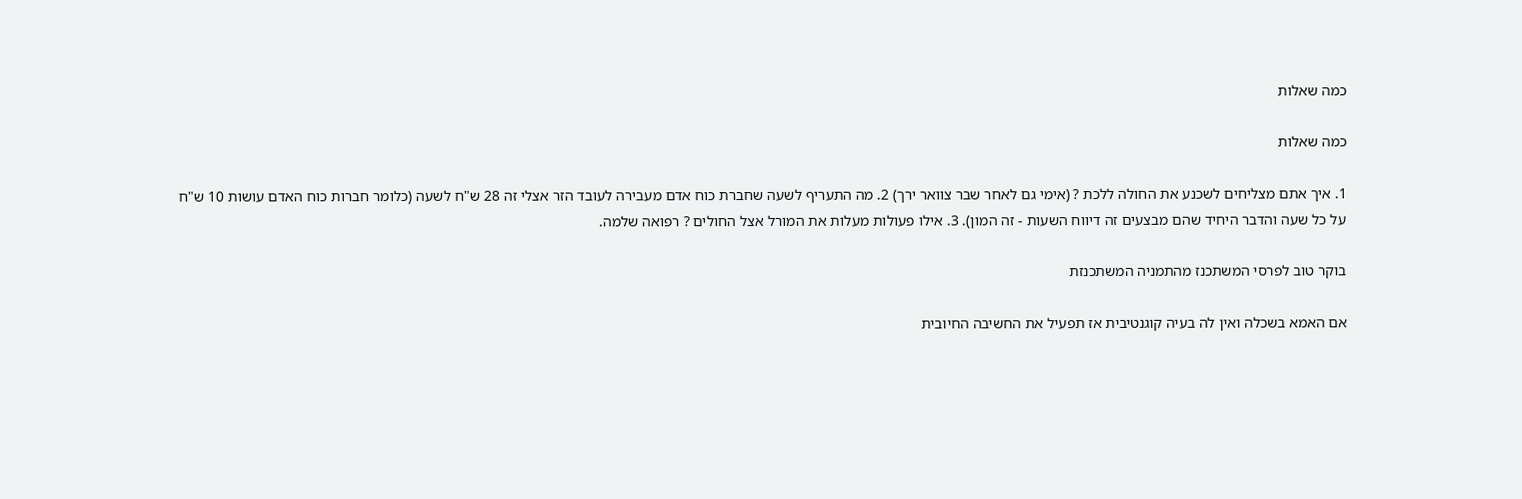כמה שאלות

כמה שאלות

1. איך אתם מצליחים לשכנע את החולה ללכת ? (אימי גם לאחר שבר צוואר ירך) 2. מה התעריף לשעה שחברת כוח אדם מעבירה לעובד הזר אצלי זה 28 ש"ח לשעה (כלומר חברות כוח האדם עושות 10 ש"ח על כל שעה והדבר היחיד שהם מבצעים זה דיווח השעות - זה המון). 3. אילו פעולות מעלות את המורל אצל החולים ? רפואה שלמה.

בוקר טוב לפרסי המשתכנז מהתמניה המשתכנזת

אם האמא בשכלה ואין לה בעיה קוגנטיבית אז תפעיל את החשיבה החיובית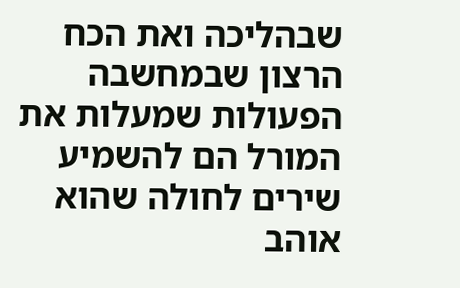שבהליכה ואת הכח הרצון שבמחשבה הפעולות שמעלות את המורל הם להשמיע שירים לחולה שהוא אוהב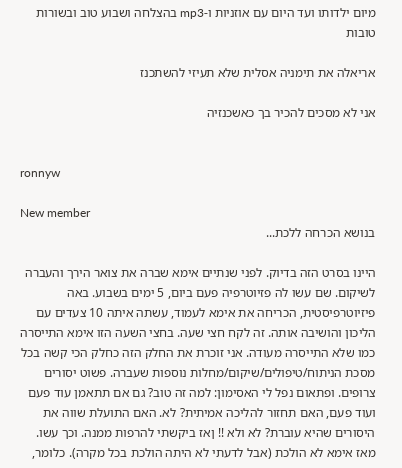מיום ילדותו ועד היום עם אוזניות ו-mp3 בהצלחה ושבוע טוב ובשורות טובות

אריאלה את תימניה אסלית שלא תעיזי להשתכנז

אני לא מסכים להכיר בך כאשכנזיה


ronnyw

New member
בנושא הכרחה ללכת...

היינו בסרט הזה בדיוק. לפני שנתיים אימא שברה את צואר הירך והעברה לשיקום. שם עשו לה פזיוטרפיה פעם ביום, 5 ימים בשבוע. באה פיזיוטרפיסטית, הכריחה את אימא לעמוד, עשתה איתה 10 צעדים עם הליכון והושיבה אותה. זה לקח חצי שעה. בחצי השעה הזו אימא התייסרה כמו שלא התייסרה מעודה. אני זוכרת את החלק הזה כחלק הכי קשה בכל מסכת הניתוח/טיפולים/שיקום/מחלות נוספות שעברה. פשוט יסורים צרופים. ופתאום נפל לי האסימון: למה זה טוב? גם אם תתאמן עוד פעם ועוד פעם, האם תחזור להליכה אמיתית? לא. האם התועלת שווה את היסורים שהיא עוברת? לא ולא !! ןאז ביקשתי להרפות ממנה. וכך עשו. מאז אימא לא הולכת (אבל לדעתי לא היתה הולכת בכל מקרה). כלומר,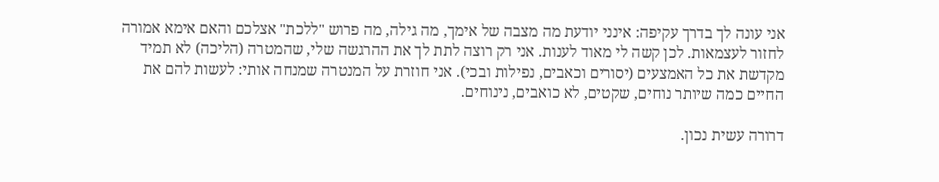אני עונה לך בדרך עקיפה: אינני יודעת מה מצבה של אימך, מה גילה, מה פרוש "ללכת" אצלכם והאם אימא אמורה לחזור לעצמאות. לכן קשה לי מאוד לענות. אני רק רוצה לתת לך את ההרגשה שלי, שהמטרה (הליכה) לא תמיד מקדשת את כל האמצעים (יסורים וכאבים, נפילות ובכי). אני חוזרת על המנטרה שמנחה אותי: לעשות להם את החיים כמה שיותר נוחים, שקטים, לא כואבים, נינוחים.

דרורה עשית נכון.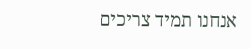אנחנו תמיד צריכים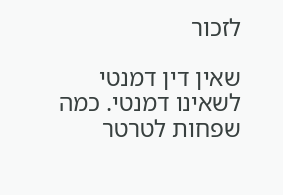לזכור

שאין דין דמנטי לשאינו דמנטי. כמה שפחות לטרטר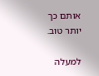אותם כך יותר טוב.

למעלה